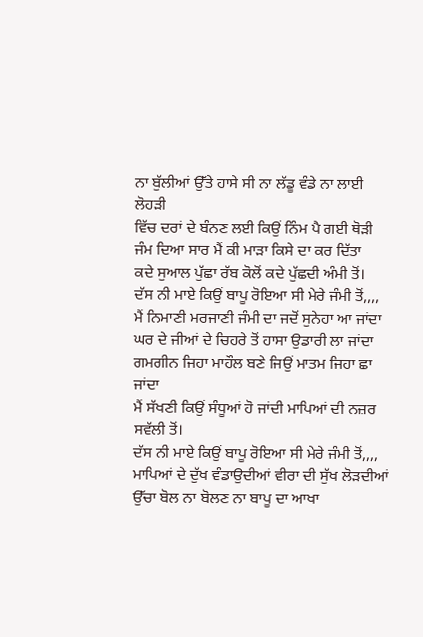ਨਾ ਬੁੱਲੀਆਂ ਉੱਤੇ ਹਾਸੇ ਸੀ ਨਾ ਲੱਡੂ ਵੰਡੇ ਨਾ ਲਾਈ ਲੋਹੜੀ
ਵਿੱਚ ਦਰਾਂ ਦੇ ਬੰਨਣ ਲਈ ਕਿਉਂ ਨਿੰਮ ਪੈ ਗਈ ਥੋੜੀ
ਜੰਮ ਦਿਆ ਸਾਰ ਮੈਂ ਕੀ ਮਾੜਾ ਕਿਸੇ ਦਾ ਕਰ ਦਿੱਤਾ
ਕਦੇ ਸੁਆਲ ਪੁੱਛਾ ਰੱਬ ਕੋਲੋਂ ਕਦੇ ਪੁੱਛਦੀ ਅੰਮੀ ਤੋਂ।
ਦੱਸ ਨੀ ਮਾਏ ਕਿਉਂ ਬਾਪੂ ਰੋਇਆ ਸੀ ਮੇਰੇ ਜੰਮੀ ਤੋਂ,,,,
ਮੈਂ ਨਿਮਾਣੀ ਮਰਜਾਣੀ ਜੰਮੀ ਦਾ ਜਦੋਂ ਸੁਨੇਹਾ ਆ ਜਾਂਦਾ
ਘਰ ਦੇ ਜੀਆਂ ਦੇ ਚਿਹਰੇ ਤੋਂ ਹਾਸਾ ਉਡਾਰੀ ਲਾ ਜਾਂਦਾ
ਗਮਗੀਨ ਜਿਹਾ ਮਾਹੌਲ ਬਣੇ ਜਿਉਂ ਮਾਤਮ ਜਿਹਾ ਛਾ ਜਾਂਦਾ
ਮੈਂ ਸੱਖਣੀ ਕਿਉਂ ਸੰਧੂਆਂ ਹੋ ਜਾਂਦੀ ਮਾਪਿਆਂ ਦੀ ਨਜ਼ਰ ਸਵੱਲੀ ਤੋਂ।
ਦੱਸ ਨੀ ਮਾਏ ਕਿਉਂ ਬਾਪੂ ਰੋਇਆ ਸੀ ਮੇਰੇ ਜੰਮੀ ਤੋਂ,,,,
ਮਾਪਿਆਂ ਦੇ ਦੁੱਖ ਵੰਡਾਉਦੀਆਂ ਵੀਰਾ ਦੀ ਸੁੱਖ ਲੋੜਦੀਆਂ
ਉੱਚਾ ਬੋਲ ਨਾ ਬੋਲਣ ਨਾ ਬਾਪੂ ਦਾ ਆਖਾ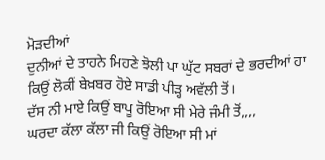ਮੋੜਦੀਆਂ
ਦੁਨੀਆਂ ਦੇ ਤਾਹਨੇ ਮਿਹਣੇ ਝੋਲੀ ਪਾ ਘੁੱਟ ਸਬਰਾਂ ਦੇ ਭਰਦੀਆਂ ਹਾ
ਕਿਉਂ ਲੋਕੀਂ ਬੇਖ਼ਬਰ ਹੋਏ ਸਾਡੀ ਪੀੜ੍ਹ ਅਵੱਲੀ ਤੋਂ।
ਦੱਸ ਨੀ ਮਾਏ ਕਿਉਂ ਬਾਪੂ ਰੋਇਆ ਸੀ ਮੇਰੇ ਜੰਮੀ ਤੋਂ,,,,
ਘਰਦਾ ਕੱਲਾ ਕੱਲਾ ਜੀ ਕਿਉਂ ਰੋਇਆ ਸੀ ਮਾਂ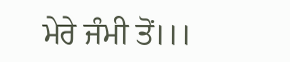ਮੇਰੇ ਜੰਮੀ ਤੋਂ।।।